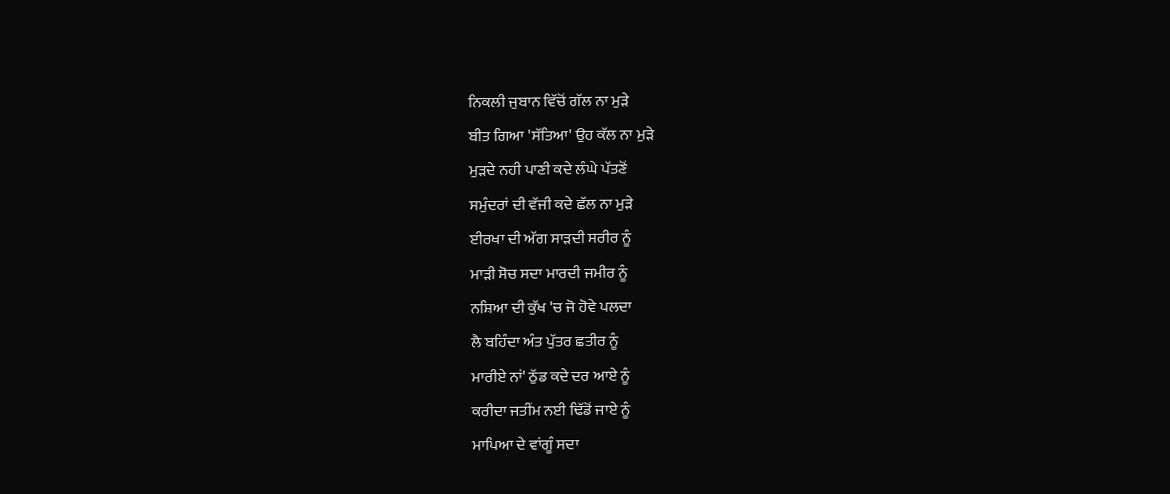ਨਿਕਲੀ ਜੁਬਾਨ ਵਿੱਚੋਂ ਗੱਲ ਨਾ ਮੁੜੇ
ਬੀਤ ਗਿਆ 'ਸੱਤਿਆ' ਉਹ ਕੱਲ ਨਾ ਮੁੜੇ
ਮੁੜਦੇ ਨਹੀ ਪਾਣੀ ਕਦੇ ਲੰਘੇ ਪੱਤਣੋਂ
ਸਮੁੰਦਰਾਂ ਦੀ ਵੱਜੀ ਕਦੇ ਛੱਲ ਨਾ ਮੁੜੇ
ਈਰਖਾ ਦੀ ਅੱਗ ਸਾੜਦੀ ਸਰੀਰ ਨੂੰ
ਮਾੜੀ ਸੋਚ ਸਦਾ ਮਾਰਦੀ ਜਮੀਰ ਨੂੰ
ਨਸ਼ਿਆ ਦੀ ਕੁੱਖ 'ਚ ਜੋ ਹੋਵੇ ਪਲਦਾ
ਲੈ ਬਹਿੰਦਾ ਅੰਤ ਪੁੱਤਰ ਛਤੀਰ ਨੂੰ
ਮਾਰੀਏ ਨਾਂ' ਠੁੱਡ ਕਦੇ ਦਰ ਆਏ ਨੂੰ
ਕਰੀਦਾ ਜਤੀਂਮ ਨਈ ਢਿੱਡੋਂ ਜਾਏ ਨੂੰ
ਮਾਪਿਆ ਦੇ ਵਾਂਗੂੰ ਸਦਾ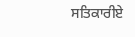ਸਤਿਕਾਰੀਏ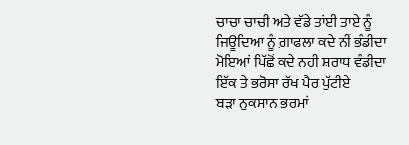ਚਾਚਾ ਚਾਚੀ ਅਤੇ ਵੱਡੇ ਤਾਂਈ ਤਾਏ ਨੂੰ
ਜਿਊਦਿਆ ਨੂੰ ਗ਼ਾਫਲਾ ਕਦੇ ਨੀਂ ਭੰਡੀਦਾ
ਮੋਇਆਂ ਪਿੱਛੋਂ ਕਦੇ ਨਹੀ ਸ਼ਰਾਧ ਵੰਡੀਦਾ
ਇੱਕ ਤੇ ਭਰੋਸਾ ਰੱਖ ਪੈਰ ਪੁੱਟੀਏ
ਬੜਾ ਨੁਕਸਾਨ ਭਰਮਾਂ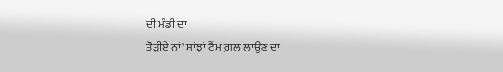ਦੀ ਮੰਡੀ ਦਾ
ਤੋੜੀਏ ਨਾਂ' ਸਾਂਝਾਂ ਟੈਂਮ ਗ਼ਲ ਲਾਉਣ ਦਾ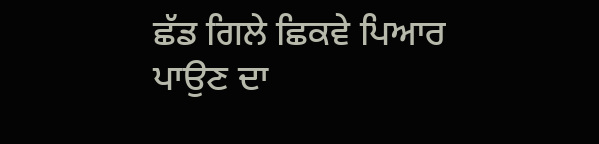ਛੱਡ ਗਿਲੇ ਛਿਕਵੇ ਪਿਆਰ ਪਾਉਣ ਦਾ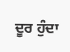ਦੂਰ ਹੁੰਦਾ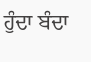ਹੁੰਦਾ ਬੰਦਾ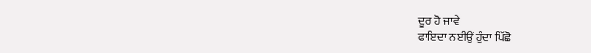ਦੂਰ ਹੋ ਜਾਵੇ
ਫਾਇਦਾ ਨਈਉਂ ਹੁੰਦਾ ਪਿੱਛੋ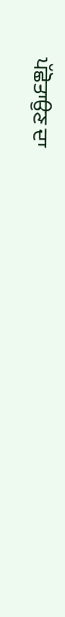ਪੱਛੋਤਾਉਣ ਦਾ